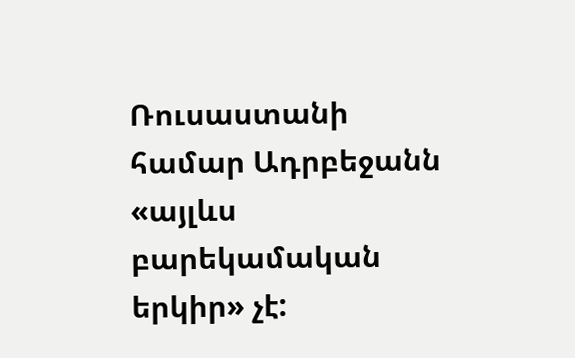Ռուսաստանի համար Ադրբեջանն «այլևս բարեկամական երկիր» չէ: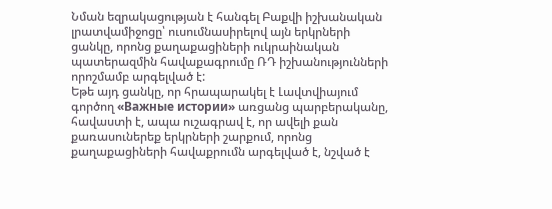Նման եզրակացության է հանգել Բաքվի իշխանական լրատվամիջոցը՝ ուսումնասիրելով այն երկրների ցանկը, որոնց քաղաքացիների ուկրաինական պատերազմին հավաքագրումը ՌԴ իշխանությունների որոշմամբ արգելված է:
Եթե այդ ցանկը, որ հրապարակել է Լավտվիայում գործող «Важные истории» առցանց պարբերականը, հավաստի է, ապա ուշագրավ է, որ ավելի քան քառասուներեք երկրների շարքում, որոնց քաղաքացիների հավաքրումն արգելված է, նշված է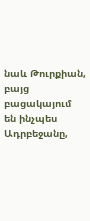նաև Թուրքիան, բայց բացակայում են ինչպես Ադրբեջանը,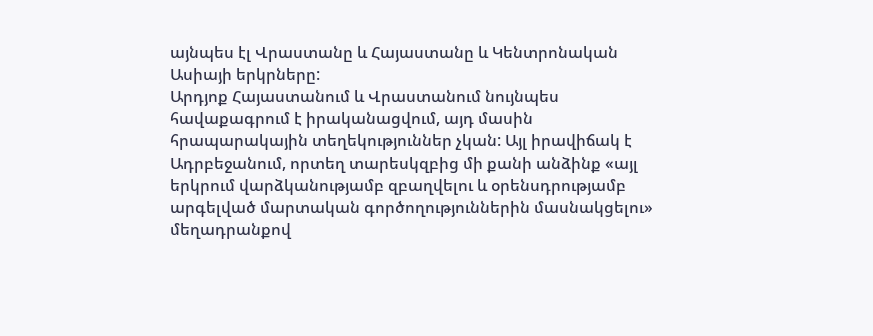այնպես էլ Վրաստանը և Հայաստանը և Կենտրոնական Ասիայի երկրները:
Արդյոք Հայաստանում և Վրաստանում նույնպես հավաքագրում է իրականացվում, այդ մասին հրապարակային տեղեկություններ չկան: Այլ իրավիճակ է Ադրբեջանում, որտեղ տարեսկզբից մի քանի անձինք «այլ երկրում վարձկանությամբ զբաղվելու և օրենսդրությամբ արգելված մարտական գործողություններին մասնակցելու» մեղադրանքով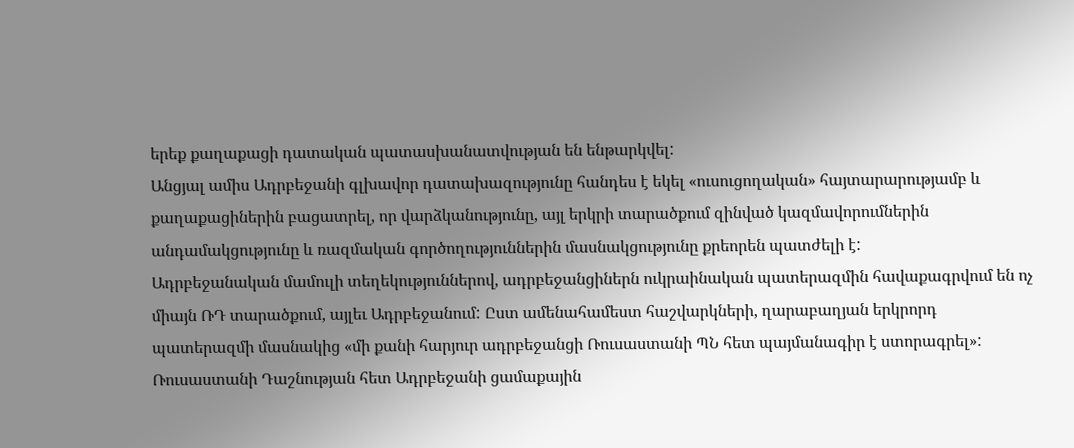երեք քաղաքացի դատական պատասխանատվության են ենթարկվել:
Անցյալ ամիս Ադրբեջանի գլխավոր դատախազությունը հանդես է եկել «ուսուցողական» հայտարարությամբ և քաղաքացիներին բացատրել, որ վարձկանությունը, այլ երկրի տարածքում զինված կազմավորումներին անդամակցությունը և ռազմական գործողություններին մասնակցությունը քրեորեն պատժելի է:
Ադրբեջանական մամուլի տեղեկություններով, ադրբեջանցիներն ուկրաինական պատերազմին հավաքագրվում են ոչ միայն ՌԴ տարածքում, այլեւ Ադրբեջանում: Ըստ ամենահամեստ հաշվարկների, ղարաբաղյան երկրորդ պատերազմի մասնակից «մի քանի հարյուր ադրբեջանցի Ռուսաստանի ՊՆ հետ պայմանագիր է ստորագրել»:
Ռուսաստանի Դաշնության հետ Ադրբեջանի ցամաքային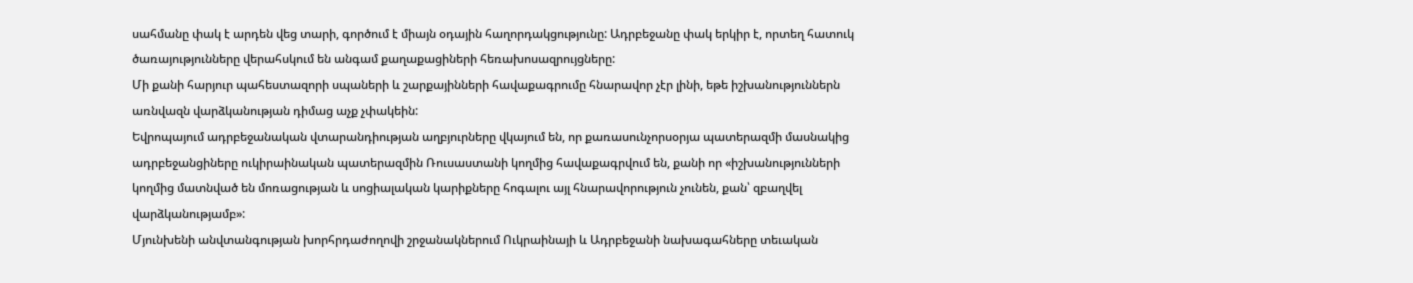սահմանը փակ է արդեն վեց տարի, գործում է միայն օդային հաղորդակցությունը: Ադրբեջանը փակ երկիր է, որտեղ հատուկ ծառայությունները վերահսկում են անգամ քաղաքացիների հեռախոսազրույցները:
Մի քանի հարյուր պահեստազորի սպաների և շարքայինների հավաքագրումը հնարավոր չէր լինի, եթե իշխանություններն առնվազն վարձկանության դիմաց աչք չփակեին:
Եվրոպայում ադրբեջանական վտարանդիության աղբյուրները վկայում են, որ քառասունչորսօրյա պատերազմի մասնակից ադրբեջանցիները ուկիրաինական պատերազմին Ռուսաստանի կողմից հավաքագրվում են, քանի որ «իշխանությունների կողմից մատնված են մոռացության և սոցիալական կարիքները հոգալու այլ հնարավորություն չունեն, քան՝ զբաղվել վարձկանությամբ»:
Մյունխենի անվտանգության խորհրդաժողովի շրջանակներում Ուկրաինայի և Ադրբեջանի նախագահները տեւական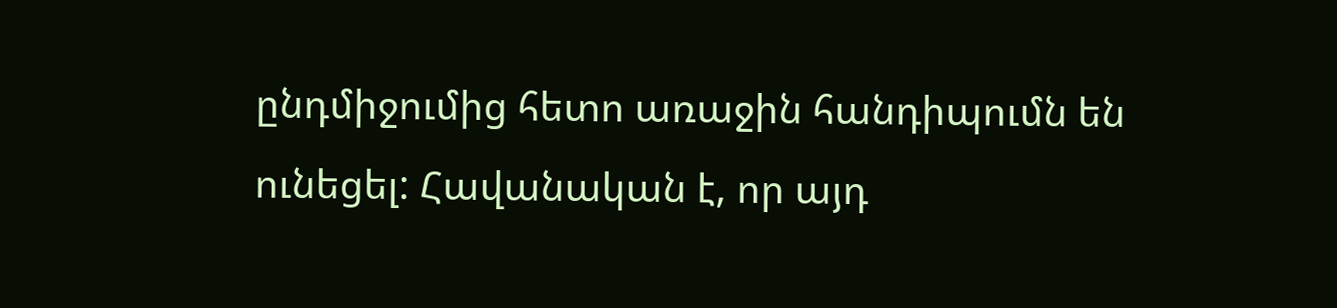ընդմիջումից հետո առաջին հանդիպումն են ունեցել: Հավանական է, որ այդ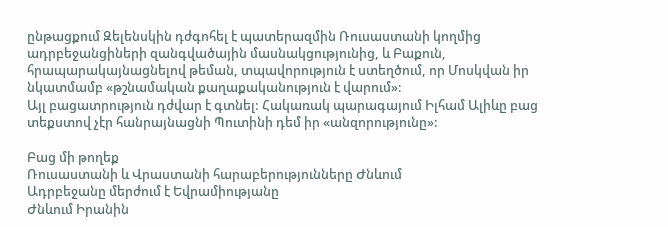ընթացքում Զելենսկին դժգոհել է պատերազմին Ռուսաստանի կողմից ադրբեջանցիների զանգվածային մասնակցությունից, և Բաքուն, հրապարակայնացնելով թեման, տպավորություն է ստեղծում, որ Մոսկվան իր նկատմամբ «թշնամական քաղաքականություն է վարում»:
Այլ բացատրություն դժվար է գտնել: Հակառակ պարագայում Իլհամ Ալիևը բաց տեքստով չէր հանրայնացնի Պուտինի դեմ իր «անզորությունը»:

Բաց մի թողեք
Ռուսաստանի և Վրաստանի հարաբերությունները Ժնևում
Ադրբեջանը մերժում է Եվրամիությանը
Ժնևում Իրանին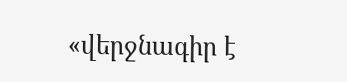«վերջնագիր է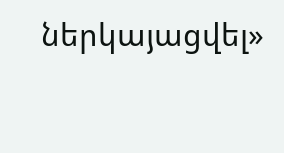ներկայացվել»